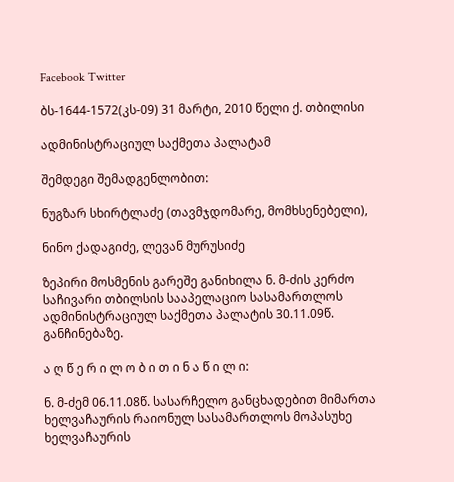Facebook Twitter

ბს-1644-1572(კს-09) 31 მარტი, 2010 წელი ქ. თბილისი

ადმინისტრაციულ საქმეთა პალატამ

შემდეგი შემადგენლობით:

ნუგზარ სხირტლაძე (თავმჯდომარე, მომხსენებელი),

ნინო ქადაგიძე, ლევან მურუსიძე

ზეპირი მოსმენის გარეშე განიხილა ნ. მ-ძის კერძო საჩივარი თბილსის სააპელაციო სასამართლოს ადმინისტრაციულ საქმეთა პალატის 30.11.09წ. განჩინებაზე.

ა ღ წ ე რ ი ლ ო ბ ი თ ი ნ ა წ ი ლ ი:

ნ. მ-ძემ 06.11.08წ. სასარჩელო განცხადებით მიმართა ხელვაჩაურის რაიონულ სასამართლოს მოპასუხე ხელვაჩაურის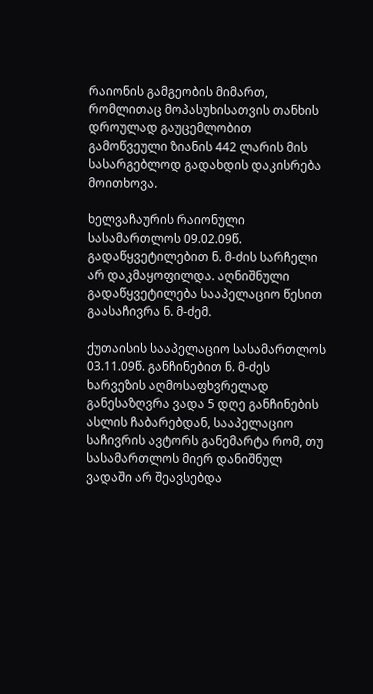რაიონის გამგეობის მიმართ, რომლითაც მოპასუხისათვის თანხის დროულად გაუცემლობით გამოწვეული ზიანის 442 ლარის მის სასარგებლოდ გადახდის დაკისრება მოითხოვა.

ხელვაჩაურის რაიონული სასამართლოს 09.02.09წ. გადაწყვეტილებით ნ. მ-ძის სარჩელი არ დაკმაყოფილდა. აღნიშნული გადაწყვეტილება სააპელაციო წესით გაასაჩივრა ნ. მ-ძემ.

ქუთაისის სააპელაციო სასამართლოს 03.11.09წ. განჩინებით ნ. მ-ძეს ხარვეზის აღმოსაფხვრელად განესაზღვრა ვადა 5 დღე განჩინების ასლის ჩაბარებდან, სააპელაციო საჩივრის ავტორს განემარტა რომ, თუ სასამართლოს მიერ დანიშნულ ვადაში არ შეავსებდა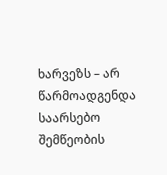ხარვეზს – არ წარმოადგენდა საარსებო შემწეობის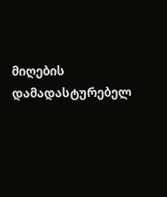მიღების დამადასტურებელ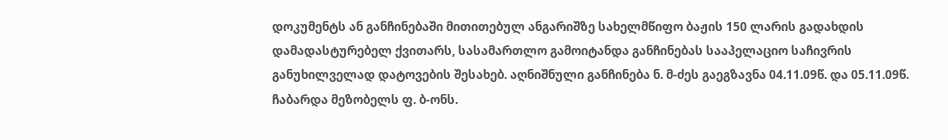დოკუმენტს ან განჩინებაში მითითებულ ანგარიშზე სახელმწიფო ბაჟის 150 ლარის გადახდის დამადასტურებელ ქვითარს, სასამართლო გამოიტანდა განჩინებას სააპელაციო საჩივრის განუხილველად დატოვების შესახებ. აღნიშნული განჩინება ნ. მ-ძეს გაეგზავნა 04.11.09წ. და 05.11.09წ. ჩაბარდა მეზობელს ფ. ბ-ონს.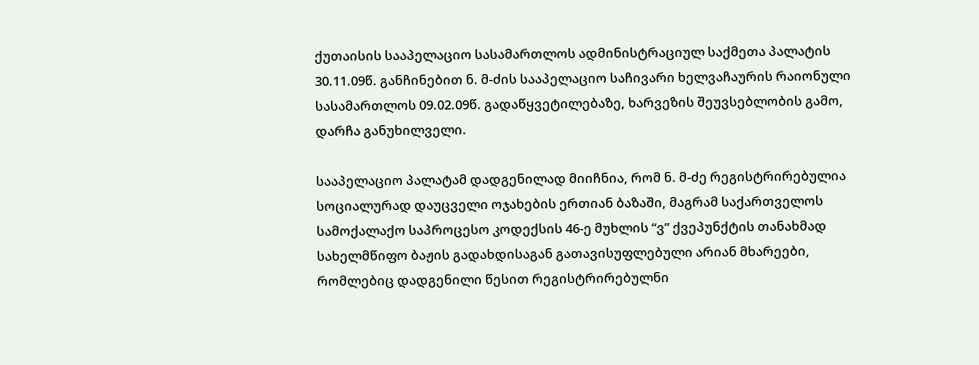ქუთაისის სააპელაციო სასამართლოს ადმინისტრაციულ საქმეთა პალატის 30.11.09წ. განჩინებით ნ. მ-ძის სააპელაციო საჩივარი ხელვაჩაურის რაიონული სასამართლოს 09.02.09წ. გადაწყვეტილებაზე, ხარვეზის შეუვსებლობის გამო, დარჩა განუხილველი.

სააპელაციო პალატამ დადგენილად მიიჩნია, რომ ნ. მ-ძე რეგისტრირებულია სოციალურად დაუცველი ოჯახების ერთიან ბაზაში, მაგრამ საქართველოს სამოქალაქო საპროცესო კოდექსის 46-ე მუხლის “ვ” ქვეპუნქტის თანახმად სახელმწიფო ბაჟის გადახდისაგან გათავისუფლებული არიან მხარეები, რომლებიც დადგენილი წესით რეგისტრირებულნი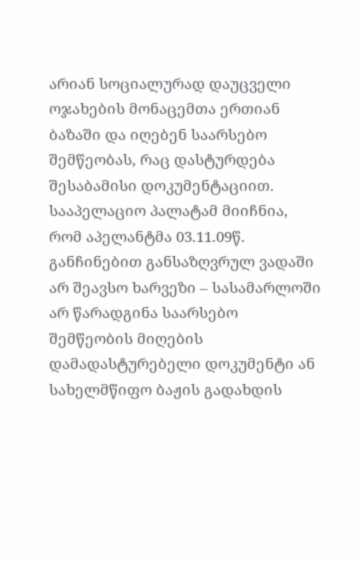არიან სოციალურად დაუცველი ოჯახების მონაცემთა ერთიან ბაზაში და იღებენ საარსებო შემწეობას, რაც დასტურდება შესაბამისი დოკუმენტაციით. სააპელაციო პალატამ მიიჩნია, რომ აპელანტმა 03.11.09წ. განჩინებით განსაზღვრულ ვადაში არ შეავსო ხარვეზი – სასამარლოში არ წარადგინა საარსებო შემწეობის მიღების დამადასტურებელი დოკუმენტი ან სახელმწიფო ბაჟის გადახდის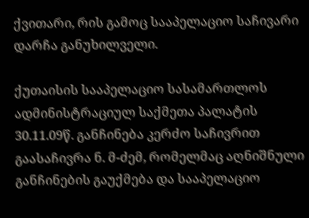ქვითარი, რის გამოც სააპელაციო საჩივარი დარჩა განუხილველი.

ქუთაისის სააპელაციო სასამართლოს ადმინისტრაციულ საქმეთა პალატის 30.11.09წ. განჩინება კერძო საჩივრით გაასაჩივრა ნ. მ-ძემ, რომელმაც აღნიშნული განჩინების გაუქმება და სააპელაციო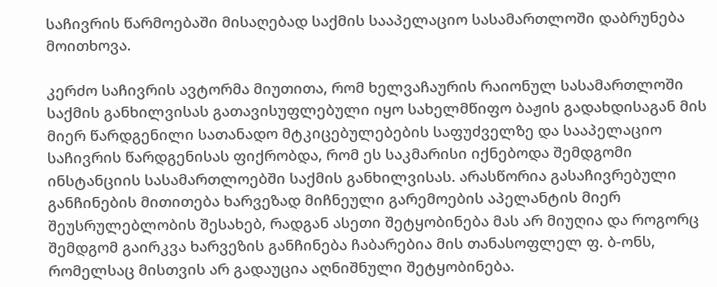საჩივრის წარმოებაში მისაღებად საქმის სააპელაციო სასამართლოში დაბრუნება მოითხოვა.

კერძო საჩივრის ავტორმა მიუთითა, რომ ხელვაჩაურის რაიონულ სასამართლოში საქმის განხილვისას გათავისუფლებული იყო სახელმწიფო ბაჟის გადახდისაგან მის მიერ წარდგენილი სათანადო მტკიცებულებების საფუძველზე და სააპელაციო საჩივრის წარდგენისას ფიქრობდა, რომ ეს საკმარისი იქნებოდა შემდგომი ინსტანციის სასამართლოებში საქმის განხილვისას. არასწორია გასაჩივრებული განჩინების მითითება ხარვეზად მიჩნეული გარემოების აპელანტის მიერ შეუსრულებლობის შესახებ, რადგან ასეთი შეტყობინება მას არ მიუღია და როგორც შემდგომ გაირკვა ხარვეზის განჩინება ჩაბარებია მის თანასოფლელ ფ. ბ-ონს, რომელსაც მისთვის არ გადაუცია აღნიშნული შეტყობინება.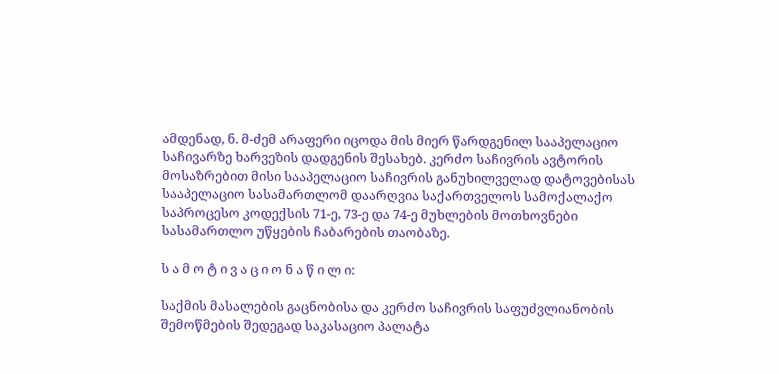ამდენად, ნ. მ-ძემ არაფერი იცოდა მის მიერ წარდგენილ სააპელაციო საჩივარზე ხარვეზის დადგენის შესახებ. კერძო საჩივრის ავტორის მოსაზრებით მისი სააპელაციო საჩივრის განუხილველად დატოვებისას სააპელაციო სასამართლომ დაარღვია საქართველოს სამოქალაქო საპროცესო კოდექსის 71-ე, 73-ე და 74-ე მუხლების მოთხოვნები სასამართლო უწყების ჩაბარების თაობაზე.

ს ა მ ო ტ ი ვ ა ც ი ო ნ ა წ ი ლ ი:

საქმის მასალების გაცნობისა და კერძო საჩივრის საფუძვლიანობის შემოწმების შედეგად საკასაციო პალატა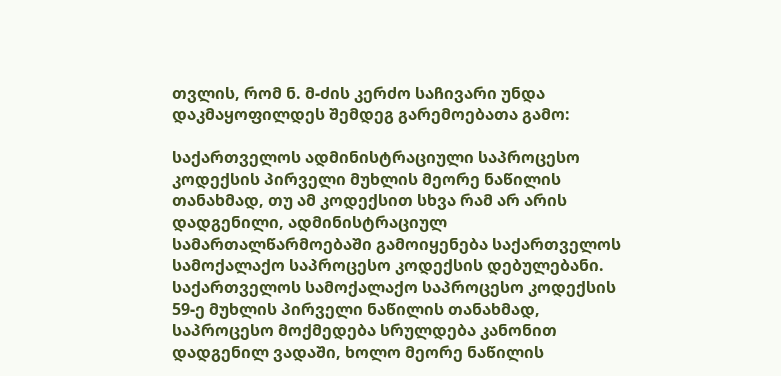თვლის, რომ ნ. მ-ძის კერძო საჩივარი უნდა დაკმაყოფილდეს შემდეგ გარემოებათა გამო:

საქართველოს ადმინისტრაციული საპროცესო კოდექსის პირველი მუხლის მეორე ნაწილის თანახმად, თუ ამ კოდექსით სხვა რამ არ არის დადგენილი, ადმინისტრაციულ სამართალწარმოებაში გამოიყენება საქართველოს სამოქალაქო საპროცესო კოდექსის დებულებანი. საქართველოს სამოქალაქო საპროცესო კოდექსის 59-ე მუხლის პირველი ნაწილის თანახმად, საპროცესო მოქმედება სრულდება კანონით დადგენილ ვადაში, ხოლო მეორე ნაწილის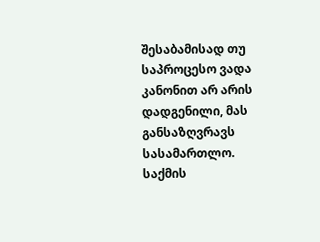შესაბამისად თუ საპროცესო ვადა კანონით არ არის დადგენილი, მას განსაზღვრავს სასამართლო. საქმის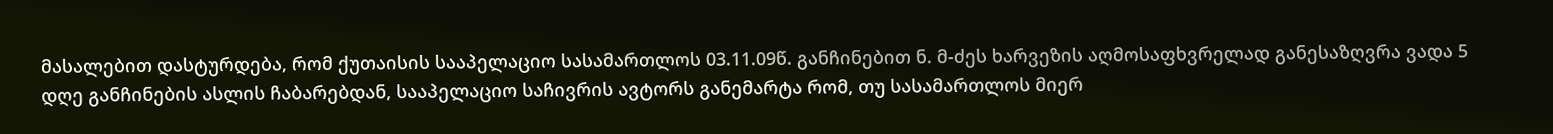მასალებით დასტურდება, რომ ქუთაისის სააპელაციო სასამართლოს 03.11.09წ. განჩინებით ნ. მ-ძეს ხარვეზის აღმოსაფხვრელად განესაზღვრა ვადა 5 დღე განჩინების ასლის ჩაბარებდან, სააპელაციო საჩივრის ავტორს განემარტა რომ, თუ სასამართლოს მიერ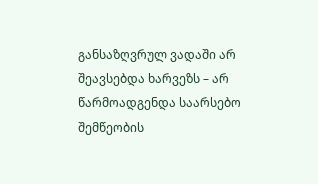განსაზღვრულ ვადაში არ შეავსებდა ხარვეზს – არ წარმოადგენდა საარსებო შემწეობის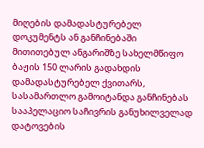მიღების დამადასტურებელ დოკუმენტს ან განჩინებაში მითითებულ ანგარიშზე სახელმწიფო ბაჟის 150 ლარის გადახდის დამადასტურებელ ქვითარს, სასამართლო გამოიტანდა განჩინებას სააპელაციო საჩივრის განუხილველად დატოვების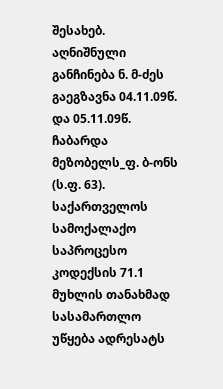შესახებ. აღნიშნული განჩინება ნ. მ-ძეს გაეგზავნა 04.11.09წ. და 05.11.09წ. ჩაბარდა მეზობელს_ფ. ბ-ონს (ს.ფ. 63). საქართველოს სამოქალაქო საპროცესო კოდექსის 71.1 მუხლის თანახმად სასამართლო უწყება ადრესატს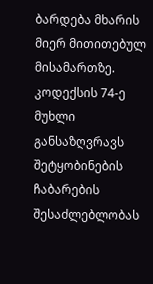ბარდება მხარის მიერ მითითებულ მისამართზე. კოდექსის 74-ე მუხლი განსაზღვრავს შეტყობინების ჩაბარების შესაძლებლობას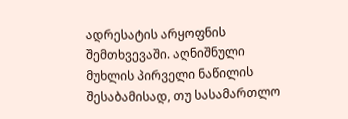ადრესატის არყოფნის შემთხვევაში. აღნიშნული მუხლის პირველი ნაწილის შესაბამისად, თუ სასამართლო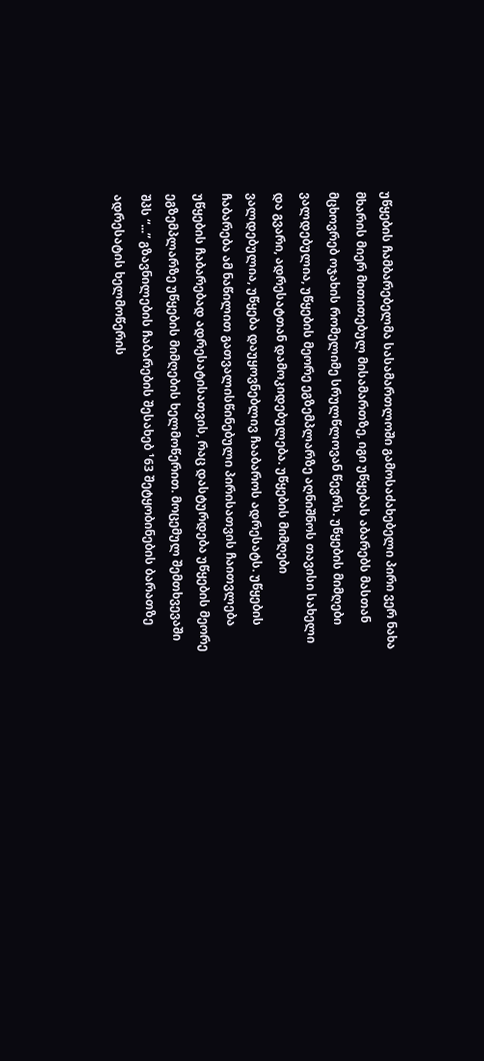უწყების ჩამბარებელმა სასამართლოში გამოსაძახებელი პირი ვერ ნახა მხარის მიერ მითითებულ მისამართზე, იგი უწყებას აბარებს მასთან მცხოვრებ ოჯახის რომელიმე სრულწლოვან წევრს. უწყების მიმღები ვალდებულია, უწყების მეორე ეგზემპლარზე აღნიშნოს თავისი სახელი და გვარი, ადრესატთან დამოკიდებულება. უწყების მიმღები ვალდებულია, უწყება დაუყოვნებლივ ჩააბაროს ადრესატს. უწყების ჩაბარება ამ ნაწილით გათვალისწინებული პირისათვის ჩაითვლება უწყების ჩაბარებად ადრესატისათვის, რაც დასტურდება უწყების მეორე ეგზემპლარზე უწყების მიმღების ხელმოწერით. მოცემულ შემთხვევაში შპს “...” გზავნილების ჩაბარების შესახებ ¹63 შეტყობინების ბარათზე ადრესატის ხელმოწერის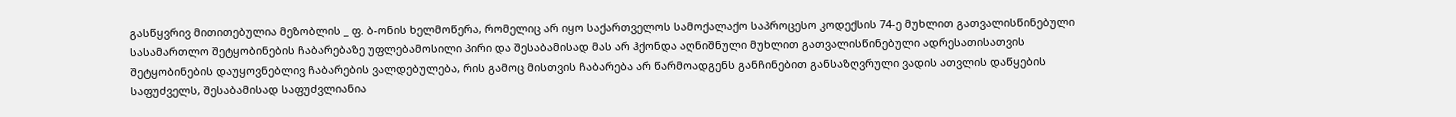გასწყვრივ მითითებულია მეზობლის _ ფ. ბ-ონის ხელმოწერა, რომელიც არ იყო საქართველოს სამოქალაქო საპროცესო კოდექსის 74-ე მუხლით გათვალისწინებული სასამართლო შეტყობინების ჩაბარებაზე უფლებამოსილი პირი და შესაბამისად მას არ ჰქონდა აღნიშნული მუხლით გათვალისწინებული ადრესათისათვის შეტყობინების დაუყოვნებლივ ჩაბარების ვალდებულება, რის გამოც მისთვის ჩაბარება არ წარმოადგენს განჩინებით განსაზღვრული ვადის ათვლის დაწყების საფუძველს, შესაბამისად საფუძვლიანია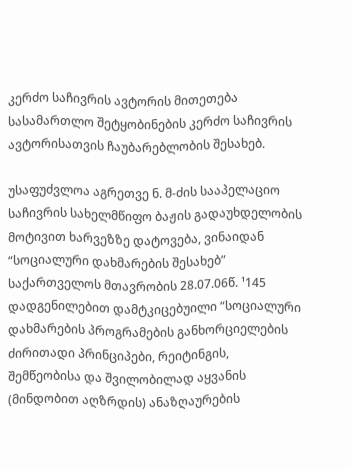კერძო საჩივრის ავტორის მითეთება სასამართლო შეტყობინების კერძო საჩივრის ავტორისათვის ჩაუბარებლობის შესახებ.

უსაფუძვლოა აგრეთვე ნ. მ-ძის სააპელაციო საჩივრის სახელმწიფო ბაჟის გადაუხდელობის მოტივით ხარვეზზე დატოვება, ვინაიდან “სოციალური დახმარების შესახებ” საქართველოს მთავრობის 28.07.06წ. ¹145 დადგენილებით დამტკიცებუილი “სოციალური დახმარების პროგრამების განხორციელების ძირითადი პრინციპები, რეიტინგის, შემწეობისა და შვილობილად აყვანის (მინდობით აღზრდის) ანაზღაურების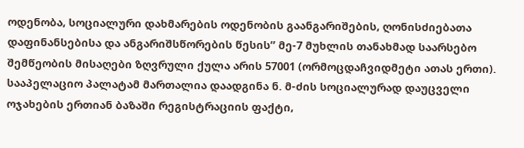ოდენობა, სოციალური დახმარების ოდენობის გაანგარიშების, ღონისძიებათა დაფინანსებისა და ანგარიშსწორების წესის” მე-7 მუხლის თანახმად საარსებო შემწეობის მისაღები ზღვრული ქულა არის 57001 (ორმოცდაჩვიდმეტი ათას ერთი). სააპელაციო პალატამ მართალია დაადგინა ნ. მ-ძის სოციალურად დაუცველი ოჯახების ერთიან ბაზაში რეგისტრაციის ფაქტი,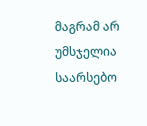მაგრამ არ უმსჯელია საარსებო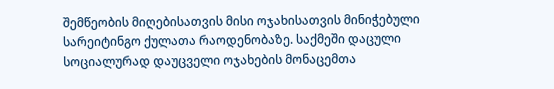შემწეობის მიღებისათვის მისი ოჯახისათვის მინიჭებული სარეიტინგო ქულათა რაოდენობაზე. საქმეში დაცული სოციალურად დაუცველი ოჯახების მონაცემთა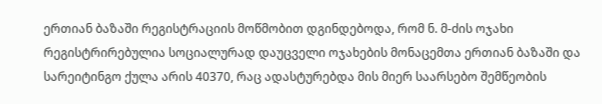ერთიან ბაზაში რეგისტრაციის მოწმობით დგინდებოდა, რომ ნ. მ-ძის ოჯახი რეგისტრირებულია სოციალურად დაუცველი ოჯახების მონაცემთა ერთიან ბაზაში და სარეიტინგო ქულა არის 40370, რაც ადასტურებდა მის მიერ საარსებო შემწეობის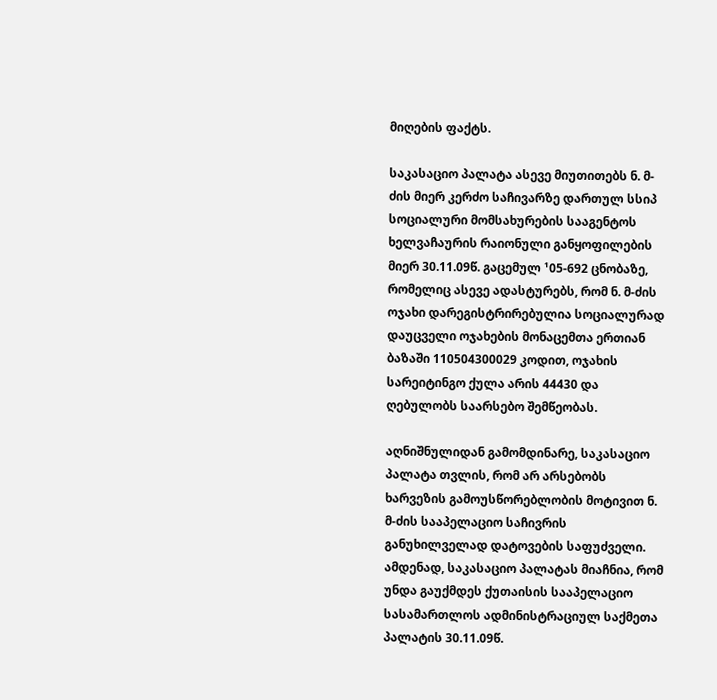მიღების ფაქტს.

საკასაციო პალატა ასევე მიუთითებს ნ. მ-ძის მიერ კერძო საჩივარზე დართულ სსიპ სოციალური მომსახურების სააგენტოს ხელვაჩაურის რაიონული განყოფილების მიერ 30.11.09წ. გაცემულ ¹05-692 ცნობაზე, რომელიც ასევე ადასტურებს, რომ ნ. მ-ძის ოჯახი დარეგისტრირებულია სოციალურად დაუცველი ოჯახების მონაცემთა ერთიან ბაზაში 110504300029 კოდით, ოჯახის სარეიტინგო ქულა არის 44430 და ღებულობს საარსებო შემწეობას.

აღნიშნულიდან გამომდინარე, საკასაციო პალატა თვლის, რომ არ არსებობს ხარვეზის გამოუსწორებლობის მოტივით ნ. მ-ძის სააპელაციო საჩივრის განუხილველად დატოვების საფუძველი. ამდენად, საკასაციო პალატას მიაჩნია, რომ უნდა გაუქმდეს ქუთაისის სააპელაციო სასამართლოს ადმინისტრაციულ საქმეთა პალატის 30.11.09წ.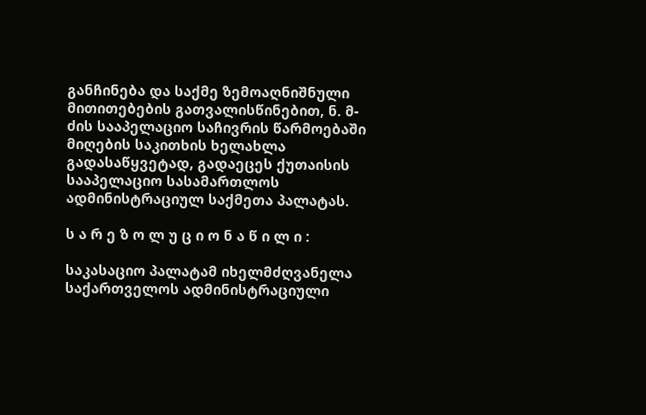განჩინება და საქმე ზემოაღნიშნული მითითებების გათვალისწინებით, ნ. მ-ძის სააპელაციო საჩივრის წარმოებაში მიღების საკითხის ხელახლა გადასაწყვეტად, გადაეცეს ქუთაისის სააპელაციო სასამართლოს ადმინისტრაციულ საქმეთა პალატას.

ს ა რ ე ზ ო ლ უ ც ი ო ნ ა წ ი ლ ი :

საკასაციო პალატამ იხელმძღვანელა საქართველოს ადმინისტრაციული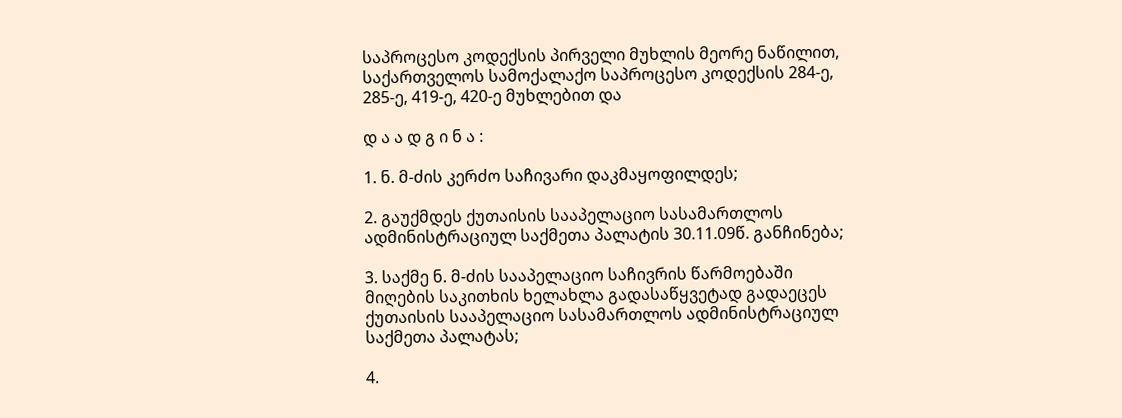საპროცესო კოდექსის პირველი მუხლის მეორე ნაწილით, საქართველოს სამოქალაქო საპროცესო კოდექსის 284-ე, 285-ე, 419-ე, 420-ე მუხლებით და

დ ა ა დ გ ი ნ ა :

1. ნ. მ-ძის კერძო საჩივარი დაკმაყოფილდეს;

2. გაუქმდეს ქუთაისის სააპელაციო სასამართლოს ადმინისტრაციულ საქმეთა პალატის 30.11.09წ. განჩინება;

3. საქმე ნ. მ-ძის სააპელაციო საჩივრის წარმოებაში მიღების საკითხის ხელახლა გადასაწყვეტად გადაეცეს ქუთაისის სააპელაციო სასამართლოს ადმინისტრაციულ საქმეთა პალატას;

4.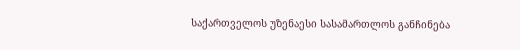საქართველოს უზენაესი სასამართლოს განჩინება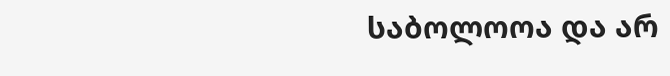საბოლოოა და არ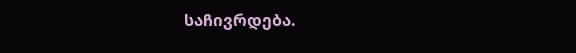საჩივრდება.